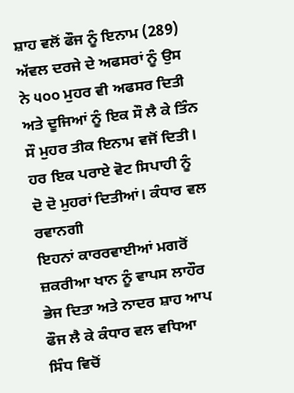ਸ਼ਾਹ ਵਲੋਂ ਫੌਜ ਨੂੰ ਇਨਾਮ (289) ਅੱਵਲ ਦਰਜੇ ਦੇ ਅਫਸਰਾਂ ਨੂੰ ਉਸ ਨੇ ੫੦੦ ਮੁਹਰ ਵੀ ਅਫਸਰ ਦਿਤੀ ਅਤੇ ਦੂਜਿਆਂ ਨੂੰ ਇਕ ਸੌ ਲੈ ਕੇ ਤਿੰਨ ਸੌ ਮੁਹਰ ਤੀਕ ਇਨਾਮ ਵਜੋਂ ਦਿਤੀ। ਹਰ ਇਕ ਪਰਾਏ ਵੋਟ ਸਿਪਾਹੀ ਨੂੰ ਦੋ ਦੋ ਮੁਹਰਾਂ ਦਿਤੀਆਂ। ਕੰਧਾਰ ਵਲ ਰਵਾਨਗੀ
ਇਹਨਾਂ ਕਾਰਰਵਾਈਆਂ ਮਗਰੋਂ ਜ਼ਕਰੀਆ ਖਾਨ ਨੂੰ ਵਾਪਸ ਲਾਹੌਰ ਭੇਜ ਦਿਤਾ ਅਤੇ ਨਾਦਰ ਸ਼ਾਹ ਆਪ ਫੌਜ ਲੈ ਕੇ ਕੰਧਾਰ ਵਲ ਵਧਿਆ ਸਿੰਧ ਵਿਚੋਂ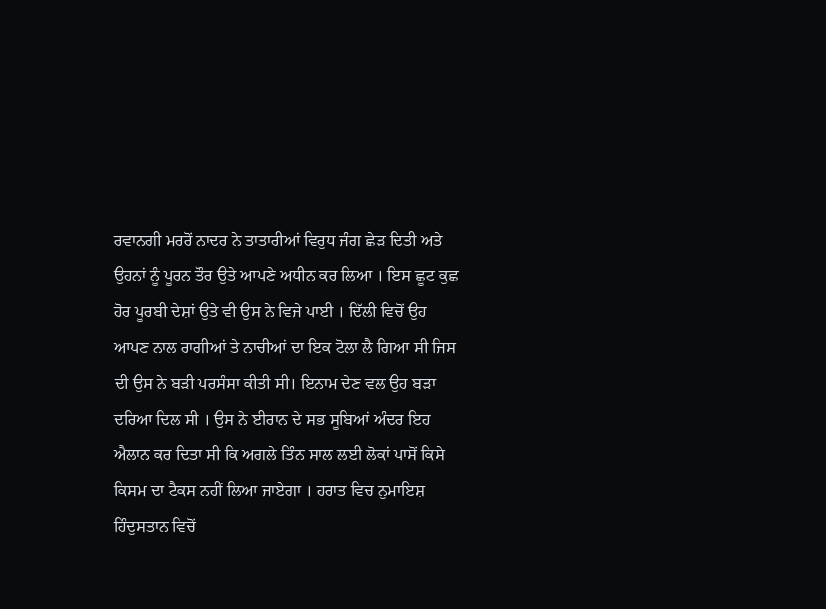ਰਵਾਨਗੀ ਮਰਰੋਂ ਨਾਦਰ ਨੇ ਤਾਤਾਰੀਆਂ ਵਿਰੁਧ ਜੰਗ ਛੇੜ ਦਿਤੀ ਅਤੇ ਉਹਨਾਂ ਨੂੰ ਪੂਰਨ ਤੌਰ ਉਤੇ ਆਪਣੇ ਅਧੀਨ ਕਰ ਲਿਆ । ਇਸ ਛੂਟ ਕੁਛ ਹੋਰ ਪੂਰਬੀ ਦੇਸ਼ਾਂ ਉਤੇ ਵੀ ਉਸ ਨੇ ਵਿਜੇ ਪਾਈ । ਦਿੱਲੀ ਵਿਚੋਂ ਉਹ ਆਪਣ ਨਾਲ ਰਾਗੀਆਂ ਤੇ ਨਾਚੀਆਂ ਦਾ ਇਕ ਟੋਲਾ ਲੈ ਗਿਆ ਸੀ ਜਿਸ ਦੀ ਉਸ ਨੇ ਬੜੀ ਪਰਸੰਸਾ ਕੀਤੀ ਸੀ। ਇਨਾਮ ਦੇਣ ਵਲ ਉਹ ਬੜਾ ਦਰਿਆ ਦਿਲ ਸੀ । ਉਸ ਨੇ ਈਰਾਨ ਦੇ ਸਭ ਸੂਬਿਆਂ ਅੰਦਰ ਇਹ ਐਲਾਨ ਕਰ ਦਿਤਾ ਸੀ ਕਿ ਅਗਲੇ ਤਿੰਨ ਸਾਲ ਲਈ ਲੋਕਾਂ ਪਾਸੋਂ ਕਿਸੇ ਕਿਸਮ ਦਾ ਟੈਕਸ ਨਹੀਂ ਲਿਆ ਜਾਏਗਾ । ਹਰਾਤ ਵਿਚ ਨੁਮਾਇਸ਼ ਹਿੰਦੁਸਤਾਨ ਵਿਚੋਂ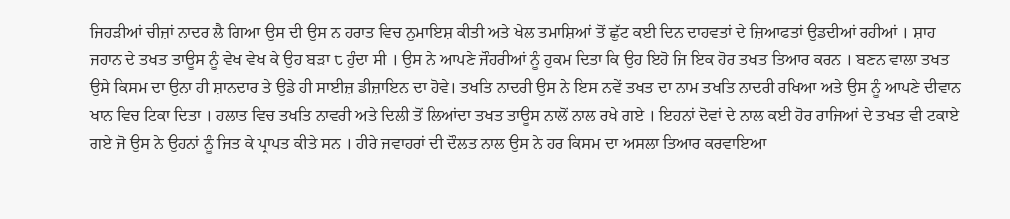ਜਿਹੜੀਆਂ ਚੀਜ਼ਾਂ ਨਾਦਰ ਲੈ ਗਿਆ ਉਸ ਦੀ ਉਸ ਨ ਹਰਾਤ ਵਿਚ ਨੁਮਾਇਸ਼ ਕੀਤੀ ਅਤੇ ਖੇਲ ਤਮਾਸ਼ਿਆਂ ਤੋਂ ਛੁੱਟ ਕਈ ਦਿਨ ਦਾਹਵਤਾਂ ਦੇ ਜ਼ਿਆਫਤਾਂ ਉਡਦੀਆਂ ਰਹੀਆਂ । ਸ਼ਾਹ ਜਹਾਨ ਦੇ ਤਖਤ ਤਾਊਸ ਨੂੰ ਵੇਖ ਵੇਖ ਕੇ ਉਹ ਬੜਾ ੮ ਹੁੰਦਾ ਸੀ । ਉਸ ਨੇ ਆਪਣੇ ਜੌਹਰੀਆਂ ਨੂੰ ਹੁਕਮ ਦਿਤਾ ਕਿ ਉਹ ਇਹੋ ਜਿ ਇਕ ਹੋਰ ਤਖਤ ਤਿਆਰ ਕਰਨ । ਬਣਨ ਵਾਲਾ ਤਖਤ ਉਸੇ ਕਿਸਮ ਦਾ ਉਨਾ ਹੀ ਸ਼ਾਨਦਾਰ ਤੇ ਉਡੇ ਹੀ ਸਾਈਜ਼ ਡੀਜ਼ਾਇਨ ਦਾ ਹੋਵੇ। ਤਖਤਿ ਨਾਦਰੀ ਉਸ ਨੇ ਇਸ ਨਵੇਂ ਤਖਤ ਦਾ ਨਾਮ ਤਖਤਿ ਨਾਦਰੀ ਰਖਿਆ ਅਤੇ ਉਸ ਨੂੰ ਆਪਣੇ ਦੀਵਾਨ ਖਾਨ ਵਿਚ ਟਿਕਾ ਦਿਤਾ । ਹਲਾਤ ਵਿਚ ਤਖਤਿ ਨਾਵਰੀ ਅਤੇ ਦਿਲੀ ਤੋਂ ਲਿਆਂਦਾ ਤਖਤ ਤਾਊਸ ਨਾਲੋਂ ਨਾਲ ਰਖੇ ਗਏ । ਇਹਨਾਂ ਦੋਵਾਂ ਦੇ ਨਾਲ ਕਈ ਹੋਰ ਰਾਜਿਆਂ ਦੇ ਤਖਤ ਵੀ ਟਕਾਏ ਗਏ ਜੋ ਉਸ ਨੇ ਉਹਨਾਂ ਨੂੰ ਜਿਤ ਕੇ ਪ੍ਰਾਪਤ ਕੀਤੇ ਸਨ । ਹੀਰੇ ਜਵਾਹਰਾਂ ਦੀ ਦੌਲਤ ਨਾਲ ਉਸ ਨੇ ਹਰ ਕਿਸਮ ਦਾ ਅਸਲਾ ਤਿਆਰ ਕਰਵਾਇਆ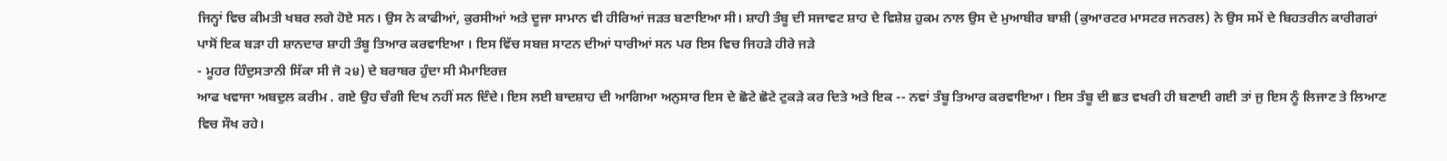ਜਿਨ੍ਹਾਂ ਵਿਚ ਕੀਮਤੀ ਖਬਰ ਲਗੇ ਹੋਏ ਸਨ। ਉਸ ਨੇ ਕਾਫੀਆਂ, ਕੁਰਸੀਆਂ ਅਤੇ ਦੂਜਾ ਸਾਮਾਨ ਵੀ ਹੀਰਿਆਂ ਜੜਤ ਬਣਾਇਆ ਸੀ। ਸ਼ਾਹੀ ਤੰਬੂ ਦੀ ਸਜਾਵਟ ਸ਼ਾਹ ਦੇ ਵਿਸ਼ੇਸ਼ ਹੁਕਮ ਨਾਲ ਉਸ ਦੇ ਮੁਆਬੀਰ ਬਾਸ਼ੀ (ਕੁਆਰਟਰ ਮਾਸਟਰ ਜਨਰਲ) ਨੇ ਉਸ ਸਮੇਂ ਦੇ ਬਿਹਤਰੀਨ ਕਾਰੀਗਰਾਂ ਪਾਸੋਂ ਇਕ ਬੜਾ ਹੀ ਸ਼ਾਨਦਾਰ ਸ਼ਾਹੀ ਤੰਬੂ ਤਿਆਰ ਕਰਵਾਇਆ । ਇਸ ਵਿੱਚ ਸਬਜ਼ ਸਾਟਨ ਦੀਆਂ ਧਾਰੀਆਂ ਸਨ ਪਰ ਇਸ ਵਿਚ ਜਿਹੜੇ ਹੀਰੇ ਜੜੇ
- ਮੂਹਰ ਹਿੰਦੁਸਤਾਨੀ ਸਿੱਕਾ ਸੀ ਜੋ ੨੪) ਦੇ ਬਰਾਬਰ ਹੁੰਦਾ ਸੀ ਮੈਮਾਇਰਜ਼
ਆਫ ਖਵਾਜਾ ਅਬਦੁਲ ਕਰੀਮ . ਗਏ ਉਹ ਚੰਗੀ ਦਿਖ ਨਹੀਂ ਸਨ ਦਿੰਦੇ। ਇਸ ਲਈ ਬਾਦਸ਼ਾਹ ਦੀ ਆਗਿਆ ਅਨੁਸਾਰ ਇਸ ਦੇ ਛੋਟੇ ਛੋਟੇ ਟੁਕੜੇ ਕਰ ਦਿਤੇ ਅਤੇ ਇਕ -- ਨਵਾਂ ਤੰਬੂ ਤਿਆਰ ਕਰਵਾਇਆ। ਇਸ ਤੰਬੂ ਦੀ ਛਤ ਵਖਰੀ ਹੀ ਬਣਾਈ ਗਈ ਤਾਂ ਜੁ ਇਸ ਨੂੰ ਲਿਜਾਣ ਤੇ ਲਿਆਣ ਵਿਚ ਸੌਖ ਰਹੇ।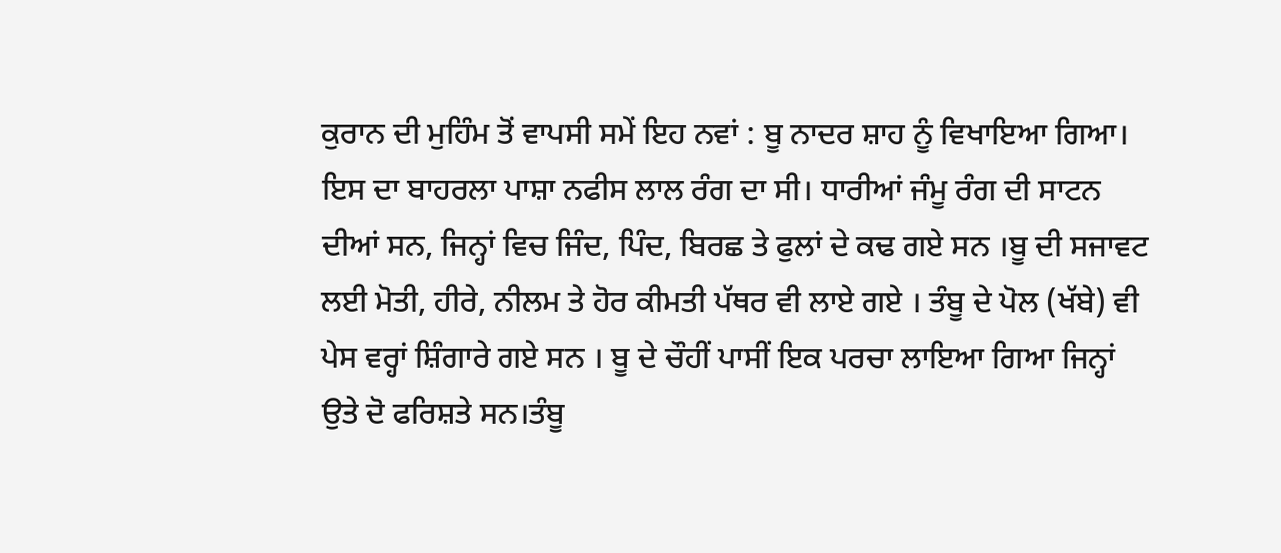ਕੁਰਾਨ ਦੀ ਮੁਹਿੰਮ ਤੋਂ ਵਾਪਸੀ ਸਮੇਂ ਇਹ ਨਵਾਂ : ਬੂ ਨਾਦਰ ਸ਼ਾਹ ਨੂੰ ਵਿਖਾਇਆ ਗਿਆ। ਇਸ ਦਾ ਬਾਹਰਲਾ ਪਾਸ਼ਾ ਨਫੀਸ ਲਾਲ ਰੰਗ ਦਾ ਸੀ। ਧਾਰੀਆਂ ਜੰਮੂ ਰੰਗ ਦੀ ਸਾਟਨ ਦੀਆਂ ਸਨ, ਜਿਨ੍ਹਾਂ ਵਿਚ ਜਿੰਦ, ਪਿੰਦ, ਬਿਰਛ ਤੇ ਫੁਲਾਂ ਦੇ ਕਢ ਗਏ ਸਨ ।ਬੂ ਦੀ ਸਜਾਵਟ ਲਈ ਮੋਤੀ, ਹੀਰੇ, ਨੀਲਮ ਤੇ ਹੋਰ ਕੀਮਤੀ ਪੱਥਰ ਵੀ ਲਾਏ ਗਏ । ਤੰਬੂ ਦੇ ਪੋਲ (ਖੱਬੇ) ਵੀ ਪੇਸ ਵਰ੍ਹਾਂ ਸ਼ਿੰਗਾਰੇ ਗਏ ਸਨ । ਬੂ ਦੇ ਚੌਹੀਂ ਪਾਸੀਂ ਇਕ ਪਰਚਾ ਲਾਇਆ ਗਿਆ ਜਿਨ੍ਹਾਂ ਉਤੇ ਦੋ ਫਰਿਸ਼ਤੇ ਸਨ।ਤੰਬੂ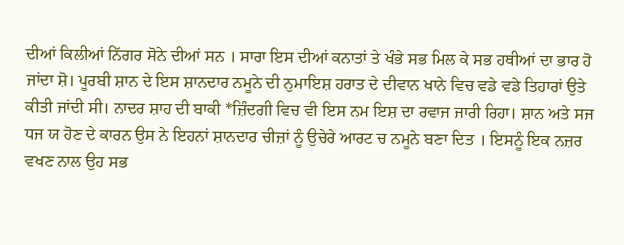ਦੀਆਂ ਕਿਲੀਆਂ ਨਿੱਗਰ ਸੋਨੇ ਦੀਆਂ ਸਨ । ਸਾਰਾ ਇਸ ਦੀਆਂ ਕਨਾਤਾਂ ਤੇ ਖੰਭੇ ਸਭ ਮਿਲ ਕੇ ਸਭ ਹਥੀਆਂ ਦਾ ਭਾਰ ਹੋ ਜਾਂਦਾ ਸ਼ੋ। ਪੂਰਬੀ ਸ਼ਾਨ ਦੇ ਇਸ ਸ਼ਾਨਦਾਰ ਨਮੂਨੇ ਦੀ ਨੁਮਾਇਸ਼ ਹਰਾਤ ਦੇ ਦੀਵਾਨ ਖਾਨੇ ਵਿਚ ਵਡੇ ਵਡੇ ਤਿਹਾਰਾਂ ਉਤੇ ਕੀਤੀ ਜਾਂਦੀ ਸੀ। ਨਾਦਰ ਸ਼ਾਹ ਦੀ ਬਾਕੀ *ਜ਼ਿੰਦਗੀ ਵਿਚ ਵੀ ਇਸ ਨਮ ਇਸ਼ ਦਾ ਰਵਾਜ ਜਾਰੀ ਰਿਹਾ। ਸ਼ਾਨ ਅਤੇ ਸਜ ਧਜ ਯ ਹੋਣ ਦੇ ਕਾਰਨ ਉਸ ਨੇ ਇਹਨਾਂ ਸ਼ਾਨਦਾਰ ਚੀਜ਼ਾਂ ਨੂੰ ਉਚੇਰੇ ਆਰਟ ਚ ਨਮੂਨੇ ਬਣਾ ਦਿਤ । ਇਸਨੂੰ ਇਕ ਨਜ਼ਰ ਵਖਣ ਨਾਲ ਉਹ ਸਭ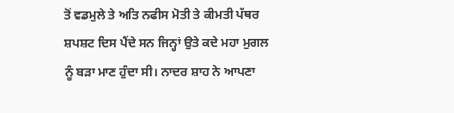ਤੋਂ ਵਡਮੁਲੇ ਤੇ ਅਤਿ ਨਫੀਸ ਮੋਤੀ ਤੇ ਕੀਮਤੀ ਪੱਥਰ ਸ਼ਪਸ਼ਟ ਦਿਸ ਪੈਂਦੇ ਸਨ ਜਿਨ੍ਹਾਂ ਉਤੇ ਕਦੇ ਮਹਾ ਮੁਗਲ ਨੂੰ ਬੜਾ ਮਾਣ ਹੁੰਦਾ ਸੀ। ਨਾਦਰ ਸ਼ਾਹ ਨੇ ਆਪਣਾ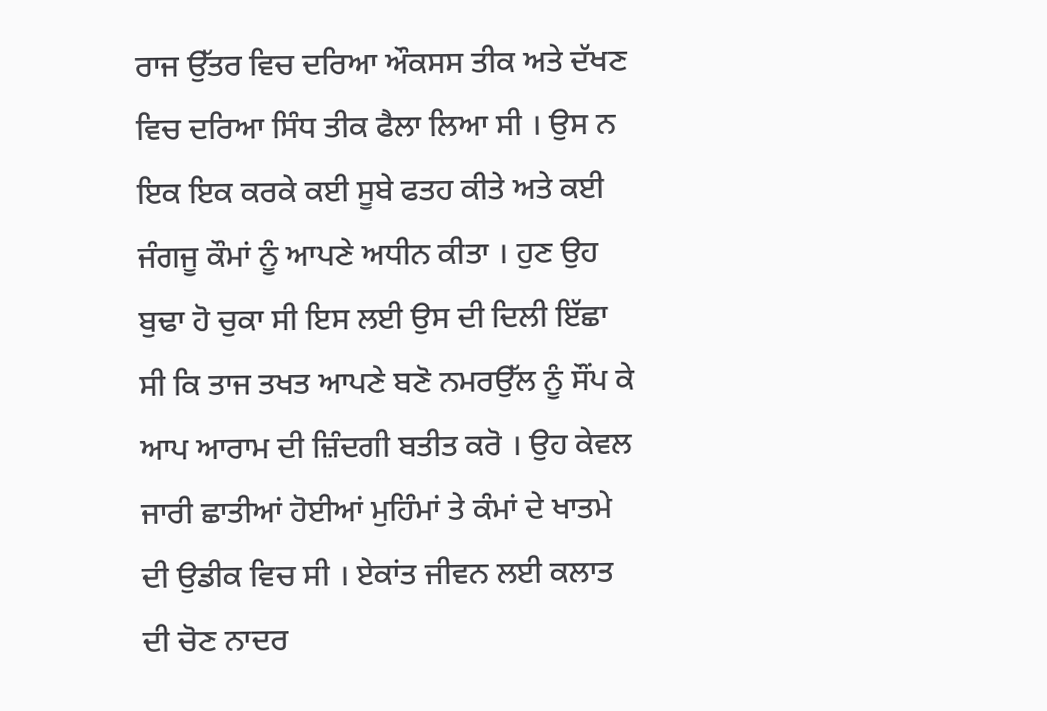ਰਾਜ ਉੱਤਰ ਵਿਚ ਦਰਿਆ ਔਕਸਸ ਤੀਕ ਅਤੇ ਦੱਖਣ ਵਿਚ ਦਰਿਆ ਸਿੰਧ ਤੀਕ ਫੈਲਾ ਲਿਆ ਸੀ । ਉਸ ਨ ਇਕ ਇਕ ਕਰਕੇ ਕਈ ਸੂਬੇ ਫਤਹ ਕੀਤੇ ਅਤੇ ਕਈ ਜੰਗਜੂ ਕੌਮਾਂ ਨੂੰ ਆਪਣੇ ਅਧੀਨ ਕੀਤਾ । ਹੁਣ ਉਹ ਬੁਢਾ ਹੋ ਚੁਕਾ ਸੀ ਇਸ ਲਈ ਉਸ ਦੀ ਦਿਲੀ ਇੱਛਾ ਸੀ ਕਿ ਤਾਜ ਤਖਤ ਆਪਣੇ ਬਣੋ ਨਮਰਉੱਲ ਨੂੰ ਸੌਂਪ ਕੇ ਆਪ ਆਰਾਮ ਦੀ ਜ਼ਿੰਦਗੀ ਬਤੀਤ ਕਰੋ । ਉਹ ਕੇਵਲ ਜਾਰੀ ਛਾਤੀਆਂ ਹੋਈਆਂ ਮੁਹਿੰਮਾਂ ਤੇ ਕੰਮਾਂ ਦੇ ਖਾਤਮੇ ਦੀ ਉਡੀਕ ਵਿਚ ਸੀ । ਏਕਾਂਤ ਜੀਵਨ ਲਈ ਕਲਾਤ ਦੀ ਚੋਣ ਨਾਦਰ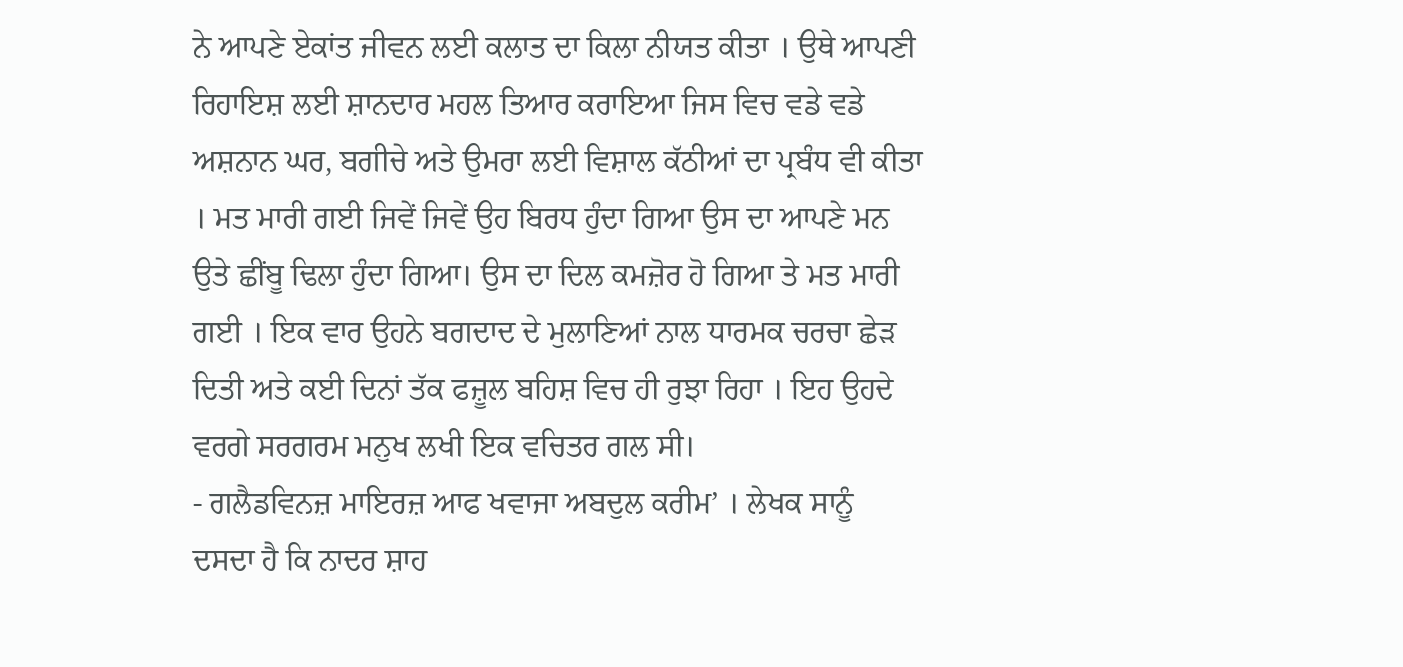ਨੇ ਆਪਣੇ ਏਕਾਂਤ ਜੀਵਨ ਲਈ ਕਲਾਤ ਦਾ ਕਿਲਾ ਨੀਯਤ ਕੀਤਾ । ਉਥੇ ਆਪਣੀ ਰਿਹਾਇਸ਼ ਲਈ ਸ਼ਾਨਦਾਰ ਮਹਲ ਤਿਆਰ ਕਰਾਇਆ ਜਿਸ ਵਿਚ ਵਡੇ ਵਡੇ ਅਸ਼ਨਾਨ ਘਰ, ਬਗੀਚੇ ਅਤੇ ਉਮਰਾ ਲਈ ਵਿਸ਼ਾਲ ਕੱਠੀਆਂ ਦਾ ਪ੍ਰਬੰਧ ਵੀ ਕੀਤਾ । ਮਤ ਮਾਰੀ ਗਈ ਜਿਵੇਂ ਜਿਵੇਂ ਉਹ ਬਿਰਧ ਹੁੰਦਾ ਗਿਆ ਉਸ ਦਾ ਆਪਣੇ ਮਨ ਉਤੇ ਛੀਂਬੂ ਢਿਲਾ ਹੁੰਦਾ ਗਿਆ। ਉਸ ਦਾ ਦਿਲ ਕਮਜ਼ੋਰ ਹੋ ਗਿਆ ਤੇ ਮਤ ਮਾਰੀ ਗਈ । ਇਕ ਵਾਰ ਉਹਨੇ ਬਗਦਾਦ ਦੇ ਮੁਲਾਣਿਆਂ ਨਾਲ ਧਾਰਮਕ ਚਰਚਾ ਛੇੜ ਦਿਤੀ ਅਤੇ ਕਈ ਦਿਨਾਂ ਤੱਕ ਫਜ਼ੂਲ ਬਹਿਸ਼ ਵਿਚ ਹੀ ਰੁਝਾ ਰਿਹਾ । ਇਹ ਉਹਦੇ ਵਰਗੇ ਸਰਗਰਮ ਮਨੁਖ ਲਖੀ ਇਕ ਵਚਿਤਰ ਗਲ ਸੀ।
- ਗਲੈਡਵਿਨਜ਼ ਮਾਇਰਜ਼ ਆਫ ਖਵਾਜਾ ਅਬਦੁਲ ਕਰੀਮ’ । ਲੇਖਕ ਸਾਨੂੰ
ਦਸਦਾ ਹੈ ਕਿ ਨਾਦਰ ਸ਼ਾਹ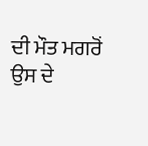ਦੀ ਮੌਤ ਮਗਰੋਂ ਉਸ ਦੇ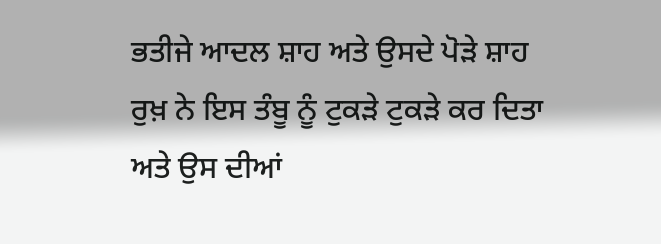ਭਤੀਜੇ ਆਦਲ ਸ਼ਾਹ ਅਤੇ ਉਸਦੇ ਪੋੜੇ ਸ਼ਾਹ ਰੁਖ਼ ਨੇ ਇਸ ਤੰਬੂ ਨੂੰ ਟੁਕੜੇ ਟੁਕੜੇ ਕਰ ਦਿਤਾ ਅਤੇ ਉਸ ਦੀਆਂ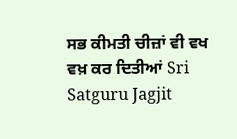ਸਭ ਕੀਮਤੀ ਚੀਜ਼ਾਂ ਵੀ ਵਖ ਵਖ਼ ਕਰ ਦਿਤੀਆਂ Sri Satguru Jagjit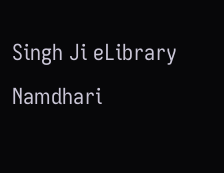Singh Ji eLibrary Namdhari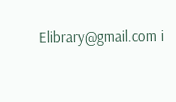Elibrary@gmail.com i